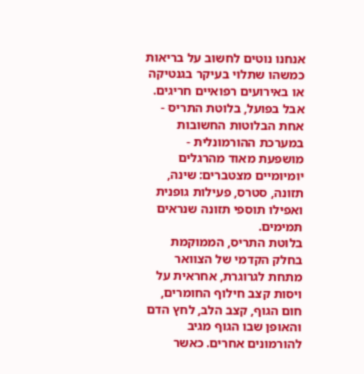אנחנו נוטים לחשוב על בריאות כמשהו שתלוי בעיקר בגנטיקה או באירועים רפואיים חריגים. אבל בפועל, בלוטת התריס - אחת הבלוטות החשובות במערכת ההורמונלית - מושפעת מאוד מהרגלים יומיומיים מצטברים: שינה, תזונה, סטרס, פעילות גופנית ואפילו תוספי תזונה שנראים תמימים.
בלוטת התריס, הממוקמת בחלק הקדמי של הצוואר מתחת לגרוגרת, אחראית על ויסות קצב חילוף החומרים, חום הגוף, קצב הלב, לחץ הדם והאופן שבו הגוף מגיב להורמונים אחרים. כאשר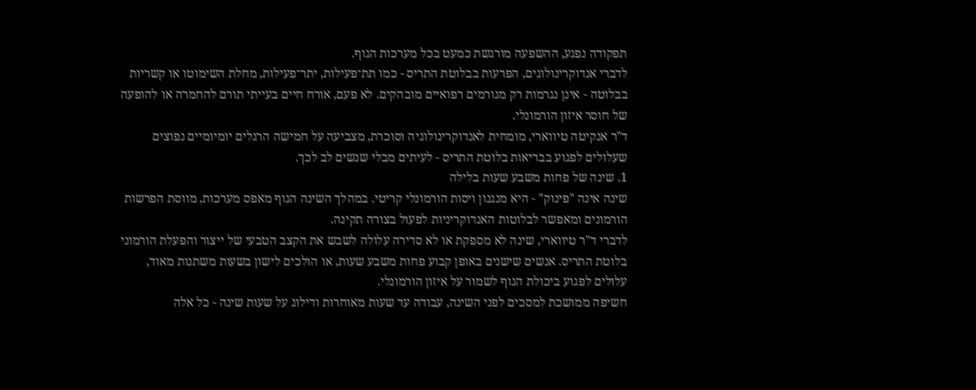תפקודה נפגע, ההשפעה מורגשת כמעט בכל מערכות הגוף.
לדברי אנדוקרינולוגים, הפרעות בבלוטת התריס - כמו תת־פעילות, יתר־פעילות, מחלת השימוטו או קשריות בבלוטה - אינן נגרמות רק מגורמים רפואיים מובהקים. לא פעם, אורח חיים בעייתי תורם להחמרה או להופעה של חוסר איזון הורמונלי.
ד"ר אנקיטה טיווארי, מומחית לאנדוקרינולוגיה וסוכרת, מצביעה על חמישה הרגלים יומיומיים נפוצים שעלולים לפגוע בבריאות בלוטת התריס - לעיתים מבלי שנשים לב לכך.
1. שינה של פחות משבע שעות בלילה
שינה אינה "פינוק" - היא מנגנון ויסות הורמונלי קריטי. במהלך השינה הגוף מאפס מערכות, מווסת הפרשות הורמונים ומאפשר לבלוטות האנדוקריניות לפעול בצורה תקינה.
לדברי ד"ר טיווארי, שינה לא מספקת או לא סדירה עלולה לשבש את הקצב הטבעי של ייצור והפעלת הורמוני בלוטת התריס. אנשים שישנים באופן קבוע פחות משבע שעות, או הולכים לישון בשעות משתנות מאוד, עלולים לפגוע ביכולת הגוף לשמור על איזון הורמונלי.
חשיפה ממושכת למסכים לפני השינה, עבודה עד שעות מאוחרות ודילוג על שעות שינה - כל אלה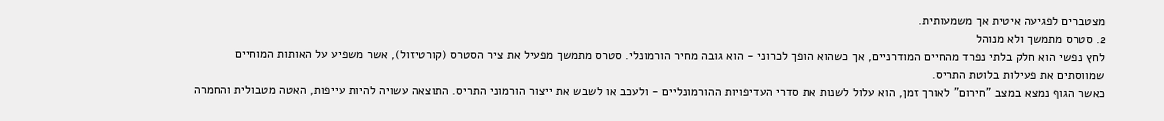מצטברים לפגיעה איטית אך משמעותית.
2. סטרס מתמשך ולא מנוהל
לחץ נפשי הוא חלק בלתי נפרד מהחיים המודרניים, אך כשהוא הופך לכרוני - הוא גובה מחיר הורמונלי. סטרס מתמשך מפעיל את ציר הסטרס (קורטיזול), אשר משפיע על האותות המוחיים שמווסתים את פעילות בלוטת התריס.
כאשר הגוף נמצא במצב "חירום" לאורך זמן, הוא עלול לשנות את סדרי העדיפויות ההורמונליים - ולעכב או לשבש את ייצור הורמוני התריס. התוצאה עשויה להיות עייפות, האטה מטבולית והחמרה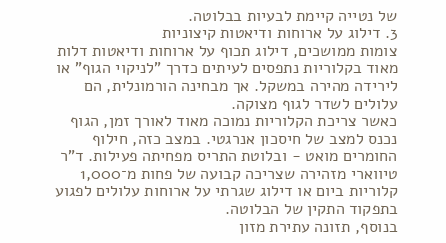של נטייה קיימת לבעיות בבלוטה.
3. דילוג על ארוחות ודיאטות קיצוניות
צומות ממושכים, דילוג תכוף על ארוחות ודיאטות דלות מאוד בקלוריות נתפסים לעיתים כדרך "לניקוי הגוף" או לירידה מהירה במשקל. אך מבחינה הורמונלית, הם עלולים לשדר לגוף מצוקה.
כאשר צריכת הקלוריות נמוכה מאוד לאורך זמן, הגוף נכנס למצב של חיסכון אנרגטי. במצב כזה, חילוף החומרים מואט - ובלוטת התריס מפחיתה פעילות. ד"ר טיווארי מזהירה שצריכה קבועה של פחות מ־1,000 קלוריות ביום או דילוג שגרתי על ארוחות עלולים לפגוע בתפקוד התקין של הבלוטה.
בנוסף, תזונה עתירת מזון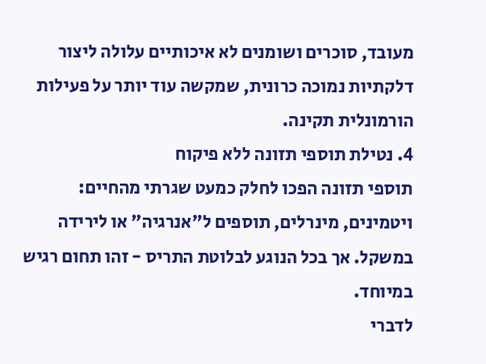מעובד, סוכרים ושומנים לא איכותיים עלולה ליצור דלקתיות נמוכה כרונית, שמקשה עוד יותר על פעילות הורמונלית תקינה.
4. נטילת תוספי תזונה ללא פיקוח
תוספי תזונה הפכו לחלק כמעט שגרתי מהחיים: ויטמינים, מינרלים, תוספים ל"אנרגיה" או לירידה במשקל. אך בכל הנוגע לבלוטת התריס - זהו תחום רגיש במיוחד.
לדברי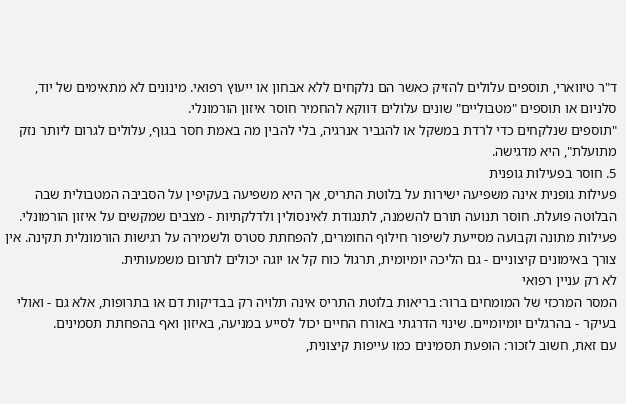ד"ר טיווארי, תוספים עלולים להזיק כאשר הם נלקחים ללא אבחון או ייעוץ רפואי. מינונים לא מתאימים של יוד, סלניום או תוספים "מטבוליים" שונים עלולים דווקא להחמיר חוסר איזון הורמונלי.
"תוספים שנלקחים כדי לרדת במשקל או להגביר אנרגיה, בלי להבין מה באמת חסר בגוף, עלולים לגרום ליותר נזק מתועלת", היא מדגישה.
5. חוסר בפעילות גופנית
פעילות גופנית אינה משפיעה ישירות על בלוטת התריס, אך היא משפיעה בעקיפין על הסביבה המטבולית שבה הבלוטה פועלת. חוסר תנועה תורם להשמנה, לתנגודת לאינסולין ולדלקתיות - מצבים שמקשים על איזון הורמונלי.
פעילות מתונה וקבועה מסייעת לשיפור חילוף החומרים, להפחתת סטרס ולשמירה על רגישות הורמונלית תקינה. אין צורך באימונים קיצוניים - גם הליכה יומיומית, תרגול כוח קל או יוגה יכולים לתרום משמעותית.
לא רק עניין רפואי
המסר המרכזי של המומחים ברור: בריאות בלוטת התריס אינה תלויה רק בבדיקות דם או בתרופות, אלא גם - ואולי בעיקר - בהרגלים יומיומיים. שינוי הדרגתי באורח החיים יכול לסייע במניעה, באיזון ואף בהפחתת תסמינים.
עם זאת, חשוב לזכור: הופעת תסמינים כמו עייפות קיצונית,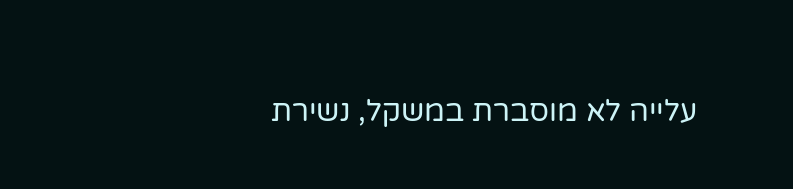עלייה לא מוסברת במשקל, נשירת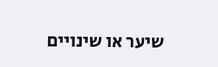שיער או שינויים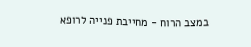במצב הרוח - מחייבת פנייה לרופא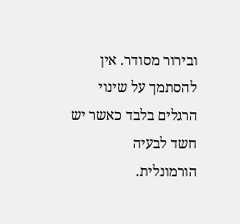ובירור מסודר. אין להסתמך על שינוי הרגלים בלבד כאשר יש חשד לבעיה הורמונלית.